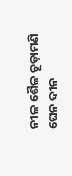ନୀଳ ଶୈଳ ଚୂଡ଼ାମଣି
ଘେନ ଦୀନ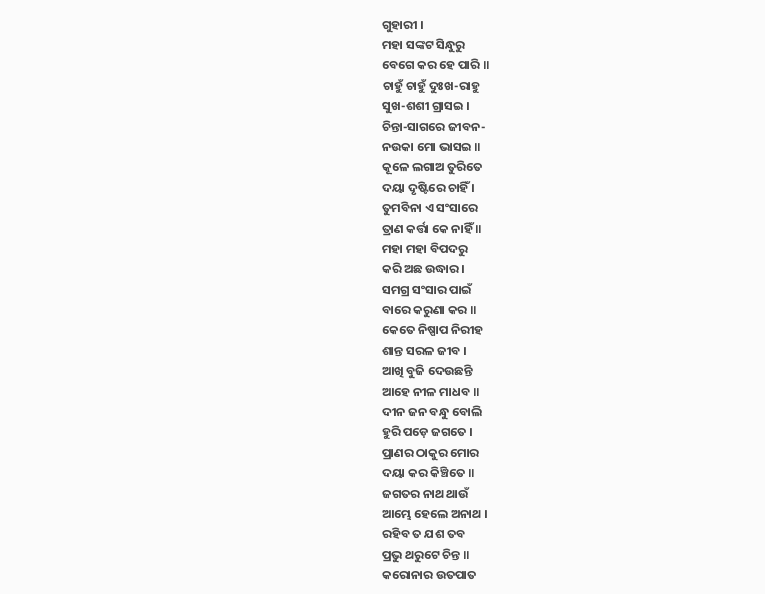ଗୁହାରୀ ।
ମହା ସଙ୍କଟ ସିନ୍ଧୁରୁ
ବେଗେ କର ହେ ପାରି ॥
ଚାହୁଁ ଚାହୁଁ ଦୁଃଖ-ରାହୁ
ସୁଖ-ଶଶୀ ଗ୍ରାସଇ ।
ଚିନ୍ତା-ସାଗରେ ଜୀବନ-
ନଉକା ମୋ ଭାସଇ ॥
କୂଳେ ଲଗାଅ ତୁରିତେ
ଦୟା ଦୃଷ୍ଟିରେ ଚାହିଁ ।
ତୁମବିନା ଏ ସଂସାରେ
ତ୍ରାଣ କର୍ତ୍ତା କେ ନାହିଁ ॥
ମହା ମହା ବିପଦରୁ
କରି ଅଛ ଉଦ୍ଧାର ।
ସମଗ୍ର ସଂସାର ପାଇଁ
ବାରେ କରୁଣା କର ॥
କେତେ ନିଷ୍ପାପ ନିରୀହ
ଶାନ୍ତ ସରଳ ଜୀବ ।
ଆଖି ବୁଜି ଦେଉଛନ୍ତି
ଆହେ ନୀଳ ମାଧବ ॥
ଦୀନ ଜନ ବନ୍ଧୁ ବୋଲି
ହୁରି ପଡ଼େ ଜଗତେ ।
ପ୍ରାଣର ଠାକୁର ମୋର
ଦୟା କର କିଞ୍ଚିତେ ॥
ଜଗତର ନାଥ ଥାଉଁ
ଆମ୍ଭେ ହେଲେ ଅନାଥ ।
ରହିବ ତ ଯଶ ତବ
ପ୍ରଭୁ ଥରୁଟେ ଚିନ୍ତ ॥
କରୋନାର ଉତପାତ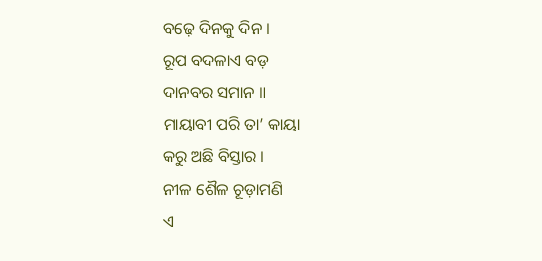ବଢ଼େ ଦିନକୁ ଦିନ ।
ରୂପ ବଦଳାଏ ବଡ଼
ଦାନବର ସମାନ ॥
ମାୟାବୀ ପରି ତା’ କାୟା
କରୁ ଅଛି ବିସ୍ତାର ।
ନୀଳ ଶୈଳ ଚୂଡ଼ାମଣି
ଏ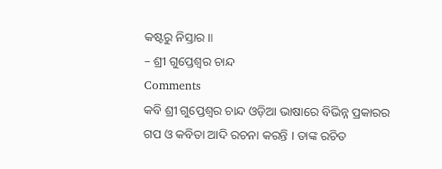କଷ୍ଟରୁ ନିସ୍ତାର ॥
– ଶ୍ରୀ ଗୁପ୍ତେଶ୍ୱର ଚାନ୍ଦ
Comments
କବି ଶ୍ରୀ ଗୁପ୍ତେଶ୍ୱର ଚାନ୍ଦ ଓଡ଼ିଆ ଭାଷାରେ ବିଭିନ୍ନ ପ୍ରକାରର ଗପ ଓ କବିତା ଆଦି ରଚନା କରନ୍ତି । ତାଙ୍କ ରଚିତ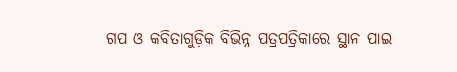ଗପ ଓ କବିତାଗୁଡ଼ିକ ବିଭିନ୍ନ ପତ୍ରପତ୍ରିକାରେ ସ୍ଥାନ ପାଇ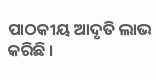ପାଠକୀୟ ଆଦୃତି ଲାଭ କରିଛି ।